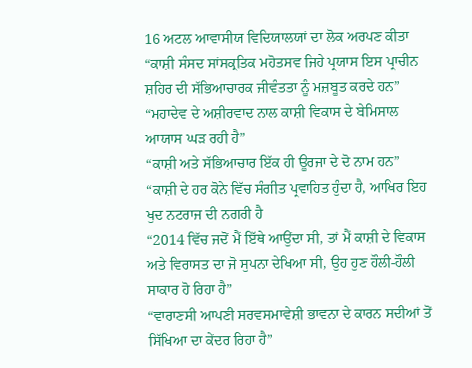16 ਅਟਲ ਆਵਾਸੀਯ ਵਿਦਿਯਾਲਯਾਂ ਦਾ ਲੋਕ ਅਰਪਣ ਕੀਤਾ
“ਕਾਸ਼ੀ ਸੰਸਦ ਸਾਂਸਕ੍ਰਤਿਕ ਮਹੋਤਸਵ ਜਿਹੇ ਪ੍ਰਯਾਸ ਇਸ ਪ੍ਰਾਚੀਨ ਸ਼ਹਿਰ ਦੀ ਸੱਭਿਆਚਾਰਕ ਜੀਵੰਤਤਾ ਨੂੰ ਮਜ਼ਬੂਤ ਕਰਦੇ ਹਨ”
“ਮਹਾਦੇਵ ਦੇ ਅਸ਼ੀਰਵਾਦ ਨਾਲ ਕਾਸ਼ੀ ਵਿਕਾਸ ਦੇ ਬੇਮਿਸਾਲ ਆਯਾਸ ਘੜ ਰਹੀ ਹੈ”
“ਕਾਸ਼ੀ ਅਤੇ ਸੱਭਿਆਚਾਰ ਇੱਕ ਹੀ ਊਰਜਾ ਦੇ ਦੋ ਨਾਮ ਹਨ”
“ਕਾਸ਼ੀ ਦੇ ਹਰ ਕੋਨੇ ਵਿੱਚ ਸੰਗੀਤ ਪ੍ਰਵਾਹਿਤ ਹੁੰਦਾ ਹੈ, ਆਖਿਰ ਇਹ ਖੁਦ ਨਟਰਾਜ ਦੀ ਨਗਰੀ ਹੈ
“2014 ਵਿੱਚ ਜਦੋਂ ਮੈਂ ਇੱਥੇ ਆਉਂਦਾ ਸੀ, ਤਾਂ ਮੈਂ ਕਾਸ਼ੀ ਦੇ ਵਿਕਾਸ ਅਤੇ ਵਿਰਾਸਤ ਦਾ ਜੋ ਸੁਪਨਾ ਦੇਖਿਆ ਸੀ, ਉਹ ਹੁਣ ਹੌਲੀ-ਹੌਲੀ ਸਾਕਾਰ ਹੋ ਰਿਹਾ ਹੈ”
“ਵਾਰਾਣਸੀ ਆਪਣੀ ਸਰਵਸਮਾਵੇਸ਼ੀ ਭਾਵਨਾ ਦੇ ਕਾਰਨ ਸਦੀਆਂ ਤੋਂ ਸਿੱਖਿਆ ਦਾ ਕੇਂਦਰ ਰਿਹਾ ਹੈ”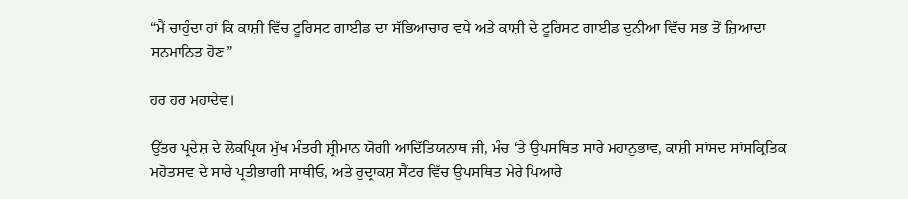“ਮੈਂ ਚਾਹੁੰਦਾ ਹਾਂ ਕਿ ਕਾਸ਼ੀ ਵਿੱਚ ਟੂਰਿਸਟ ਗਾਈਡ ਦਾ ਸੱਭਿਆਚਾਰ ਵਧੇ ਅਤੇ ਕਾਸ਼ੀ ਦੇ ਟੂਰਿਸਟ ਗਾਈਡ ਦੁਨੀਆ ਵਿੱਚ ਸਭ ਤੋਂ ਜ਼ਿਆਦਾ ਸਨਮਾਨਿਤ ਹੋਣ”

ਹਰ ਹਰ ਮਹਾਦੇਵ।

ਉੱਤਰ ਪ੍ਰਦੇਸ਼ ਦੇ ਲੋਕਪ੍ਰਿਯ ਮੁੱਖ ਮੰਤਰੀ ਸ਼੍ਰੀਮਾਨ ਯੋਗੀ ਆਦਿੱਤਿਯਨਾਥ ਜੀ, ਮੰਚ ‘ਤੇ ਉਪਸਥਿਤ ਸਾਰੇ ਮਹਾਨੁਭਾਵ, ਕਾਸ਼ੀ ਸਾਂਸਦ ਸਾਂਸਕ੍ਰਿਤਿਕ ਮਹੋਤਸਵ ਦੇ ਸਾਰੇ ਪ੍ਰਤੀਭਾਗੀ ਸਾਥੀਓ, ਅਤੇ ਰੁਦ੍ਰਾਕਸ਼ ਸੈਂਟਰ ਵਿੱਚ ਉਪਸਥਿਤ ਮੇਰੇ ਪਿਆਰੇ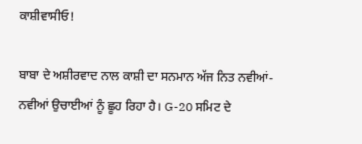ਕਾਸ਼ੀਵਾਸੀਓ!

ਬਾਬਾ ਦੇ ਅਸ਼ੀਰਵਾਦ ਨਾਲ ਕਾਸ਼ੀ ਦਾ ਸਨਮਾਨ ਅੱਜ ਨਿਤ ਨਵੀਆਂ-ਨਵੀਆਂ ਉਚਾਈਆਂ ਨੂੰ ਛੂਹ ਰਿਹਾ ਹੈ। G-20 ਸਮਿਟ ਦੇ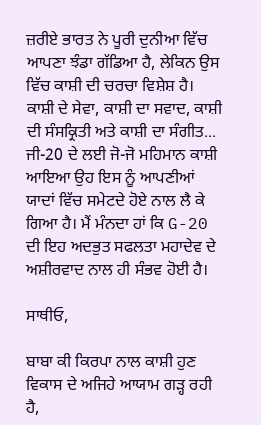ਜ਼ਰੀਏ ਭਾਰਤ ਨੇ ਪੂਰੀ ਦੁਨੀਆ ਵਿੱਚ ਆਪਣਾ ਝੰਡਾ ਗੱਡਿਆ ਹੈ, ਲੇਕਿਨ ਉਸ ਵਿੱਚ ਕਾਸ਼ੀ ਦੀ ਚਰਚਾ ਵਿਸ਼ੇਸ਼ ਹੈ। ਕਾਸ਼ੀ ਦੇ ਸੇਵਾ, ਕਾਸ਼ੀ ਦਾ ਸਵਾਦ, ਕਾਸ਼ੀ ਦੀ ਸੰਸਕ੍ਰਿਤੀ ਅਤੇ ਕਾਸ਼ੀ ਦਾ ਸੰਗੀਤ... ਜੀ-20 ਦੇ ਲਈ ਜੋ-ਜੋ ਮਹਿਮਾਨ ਕਾਸ਼ੀ ਆਇਆ ਉਹ ਇਸ ਨੂੰ ਆਪਣੀਆਂ ਯਾਦਾਂ ਵਿੱਚ ਸਮੇਟਦੇ ਹੋਏ ਨਾਲ ਲੈ ਕੇ ਗਿਆ ਹੈ। ਮੈਂ ਮੰਨਦਾ ਹਾਂ ਕਿ G-20 ਦੀ ਇਹ ਅਦਭੁਤ ਸਫਲਤਾ ਮਹਾਦੇਵ ਦੇ ਅਸ਼ੀਰਵਾਦ ਨਾਲ ਹੀ ਸੰਭਵ ਹੋਈ ਹੈ।

ਸਾਥੀਓ,

ਬਾਬਾ ਕੀ ਕਿਰਪਾ ਨਾਲ ਕਾਸ਼ੀ ਹੁਣ ਵਿਕਾਸ ਦੇ ਅਜਿਹੇ ਆਯਾਮ ਗੜ੍ਹ ਰਹੀ ਹੈ,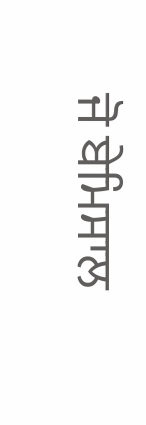ਜੋ ਬੇਮਿਸਾਲ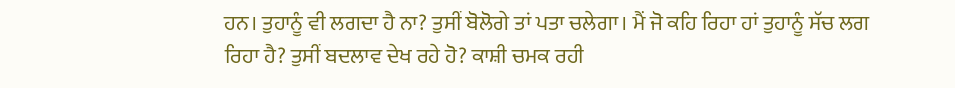ਹਨ। ਤੁਹਾਨੂੰ ਵੀ ਲਗਦਾ ਹੈ ਨਾ? ਤੁਸੀਂ ਬੋਲੋਗੇ ਤਾਂ ਪਤਾ ਚਲੇਗਾ। ਮੈਂ ਜੋ ਕਹਿ ਰਿਹਾ ਹਾਂ ਤੁਹਾਨੂੰ ਸੱਚ ਲਗ ਰਿਹਾ ਹੈ? ਤੁਸੀਂ ਬਦਲਾਵ ਦੇਖ ਰਹੇ ਹੋ? ਕਾਸ਼ੀ ਚਮਕ ਰਹੀ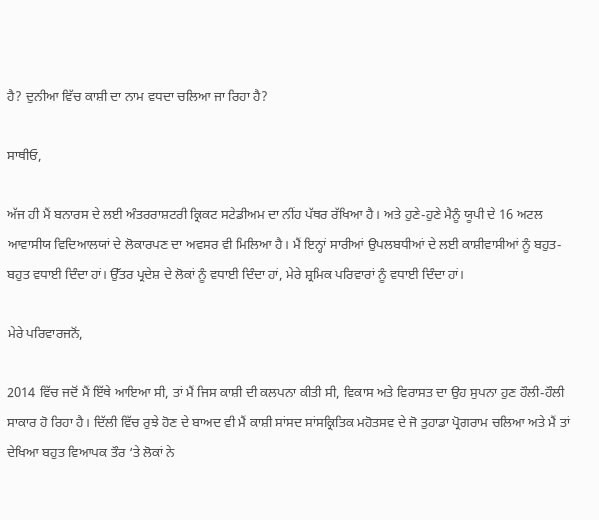ਹੈ? ਦੁਨੀਆ ਵਿੱਚ ਕਾਸ਼ੀ ਦਾ ਨਾਮ ਵਧਦਾ ਚਲਿਆ ਜਾ ਰਿਹਾ ਹੈ?

ਸਾਥੀਓ,

ਅੱਜ ਹੀ ਮੈਂ ਬਨਾਰਸ ਦੇ ਲਈ ਅੰਤਰਰਾਸ਼ਟਰੀ ਕ੍ਰਿਕਟ ਸਟੇਡੀਅਮ ਦਾ ਨੀਂਹ ਪੱਥਰ ਰੱਖਿਆ ਹੈ। ਅਤੇ ਹੁਣੇ-ਹੁਣੇ ਮੈਨੂੰ ਯੂਪੀ ਦੇ 16 ਅਟਲ ਆਵਾਸੀਯ ਵਿਦਿਆਲਯਾਂ ਦੇ ਲੋਕਾਰਪਣ ਦਾ ਅਵਸਰ ਵੀ ਮਿਲਿਆ ਹੈ। ਮੈਂ ਇਨ੍ਹਾਂ ਸਾਰੀਆਂ ਉਪਲਬਧੀਆਂ ਦੇ ਲਈ ਕਾਸ਼ੀਵਾਸੀਆਂ ਨੂੰ ਬਹੁਤ-ਬਹੁਤ ਵਧਾਈ ਦਿੰਦਾ ਹਾਂ। ਉੱਤਰ ਪ੍ਰਦੇਸ਼ ਦੇ ਲੋਕਾਂ ਨੂੰ ਵਧਾਈ ਦਿੰਦਾ ਹਾਂ, ਮੇਰੇ ਸ਼੍ਰਮਿਕ ਪਰਿਵਾਰਾਂ ਨੂੰ ਵਧਾਈ ਦਿੰਦਾ ਹਾਂ।

ਮੇਰੇ ਪਰਿਵਾਰਜਨੋਂ,

2014 ਵਿੱਚ ਜਦੋਂ ਮੈਂ ਇੱਥੇ ਆਇਆ ਸੀ, ਤਾਂ ਮੈਂ ਜਿਸ ਕਾਸ਼ੀ ਦੀ ਕਲਪਨਾ ਕੀਤੀ ਸੀ, ਵਿਕਾਸ ਅਤੇ ਵਿਰਾਸਤ ਦਾ ਉਹ ਸੁਪਨਾ ਹੁਣ ਹੌਲੀ-ਹੌਲੀ ਸਾਕਾਰ ਹੋ ਰਿਹਾ ਹੈ। ਦਿੱਲੀ ਵਿੱਚ ਰੁਝੇ ਹੋਣ ਦੇ ਬਾਅਦ ਵੀ ਮੈਂ ਕਾਸ਼ੀ ਸਾਂਸਦ ਸਾਂਸਕ੍ਰਿਤਿਕ ਮਹੋਤਸਵ ਦੇ ਜੋ ਤੁਹਾਡਾ ਪ੍ਰੋਗਰਾਮ ਚਲਿਆ ਅਤੇ ਮੈਂ ਤਾਂ ਦੇਖਿਆ ਬਹੁਤ ਵਿਆਪਕ ਤੌਰ ‘ਤੇ ਲੋਕਾਂ ਨੇ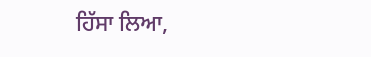ਹਿੱਸਾ ਲਿਆ,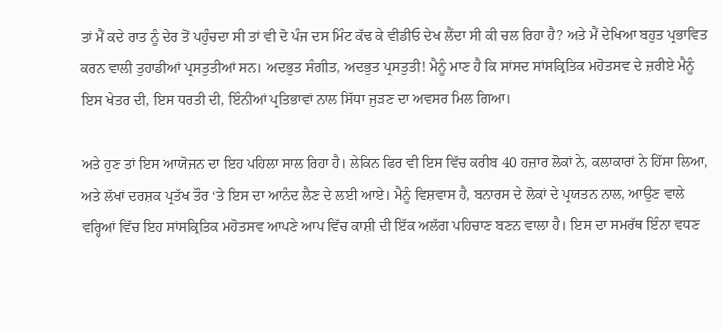ਤਾਂ ਮੈਂ ਕਦੇ ਰਾਤ ਨੂੰ ਦੇਰ ਤੋਂ ਪਹੁੰਚਦਾ ਸੀ ਤਾਂ ਵੀ ਦੋ ਪੰਜ ਦਸ ਮਿੰਟ ਕੱਢ ਕੇ ਵੀਡੀਓ ਦੇਖ ਲੈਂਦਾ ਸੀ ਕੀ ਚਲ ਰਿਹਾ ਹੈ? ਅਤੇ ਮੈਂ ਦੇਖਿਆ ਬਹੁਤ ਪ੍ਰਭਾਵਿਤ ਕਰਨ ਵਾਲੀ ਤੁਹਾਡੀਆਂ ਪ੍ਰਸਤੁਤੀਆਂ ਸਨ। ਅਦਭੁਤ ਸੰਗੀਤ, ਅਦਭੁਤ ਪ੍ਰਸਤੁਤੀ! ਮੈਨੂੰ ਮਾਣ ਹੈ ਕਿ ਸਾਂਸਦ ਸਾਂਸਕ੍ਰਿਤਿਕ ਮਹੋਤਸਵ ਦੇ ਜ਼ਰੀਏ ਮੈਨੂੰ ਇਸ ਖੇਤਰ ਦੀ, ਇਸ ਧਰਤੀ ਦੀ, ਇੰਨੀਆਂ ਪ੍ਰਤਿਭਾਵਾਂ ਨਾਲ ਸਿੱਧਾ ਜੁੜਣ ਦਾ ਅਵਸਰ ਮਿਲ ਗਿਆ।

ਅਤੇ ਹੁਣ ਤਾਂ ਇਸ ਆਯੋਜਨ ਦਾ ਇਹ ਪਹਿਲਾ ਸਾਲ ਰਿਹਾ ਹੈ। ਲੇਕਿਨ ਫਿਰ ਵੀ ਇਸ ਵਿੱਚ ਕਰੀਬ 40 ਹਜ਼ਾਰ ਲੋਕਾਂ ਨੇ, ਕਲਾਕਾਰਾਂ ਨੇ ਹਿੱਸਾ ਲਿਆ, ਅਤੇ ਲੱਖਾਂ ਦਰਸ਼ਕ ਪ੍ਰਤੱਖ ਤੌਰ ‘ਤੇ ਇਸ ਦਾ ਆਨੰਦ ਲੈਣ ਦੇ ਲਈ ਆਏ। ਮੈਨੂੰ ਵਿਸ਼ਵਾਸ ਹੈ, ਬਨਾਰਸ ਦੇ ਲੋਕਾਂ ਦੇ ਪ੍ਰਯਤਨ ਨਾਲ, ਆਉਣ ਵਾਲੇ ਵਰ੍ਹਿਆਂ ਵਿੱਚ ਇਹ ਸਾਂਸਕ੍ਰਿਤਿਕ ਮਹੋਤਸਵ ਆਪਣੇ ਆਪ ਵਿੱਚ ਕਾਸ਼ੀ ਦੀ ਇੱਕ ਅਲੱਗ ਪਹਿਚਾਣ ਬਣਨ ਵਾਲਾ ਹੈ। ਇਸ ਦਾ ਸਮਰੱਥ ਇੰਨਾ ਵਧਣ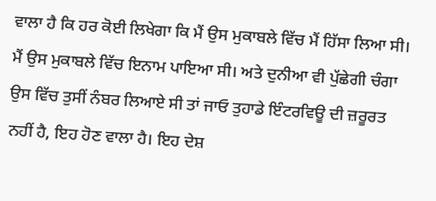ਵਾਲਾ ਹੈ ਕਿ ਹਰ ਕੋਈ ਲਿਖੇਗਾ ਕਿ ਮੈਂ ਉਸ ਮੁਕਾਬਲੇ ਵਿੱਚ ਮੈਂ ਹਿੱਸਾ ਲਿਆ ਸੀ। ਮੈਂ ਉਸ ਮੁਕਾਬਲੇ ਵਿੱਚ ਇਨਾਮ ਪਾਇਆ ਸੀ। ਅਤੇ ਦੁਨੀਆ ਵੀ ਪੁੱਛੇਗੀ ਚੰਗਾ ਉਸ ਵਿੱਚ ਤੁਸੀਂ ਨੰਬਰ ਲਿਆਏ ਸੀ ਤਾਂ ਜਾਓ ਤੁਹਾਡੇ ਇੰਟਰਵਿਊ ਦੀ ਜ਼ਰੂਰਤ ਨਹੀਂ ਹੈ, ਇਹ ਹੋਣ ਵਾਲਾ ਹੈ। ਇਹ ਦੇਸ਼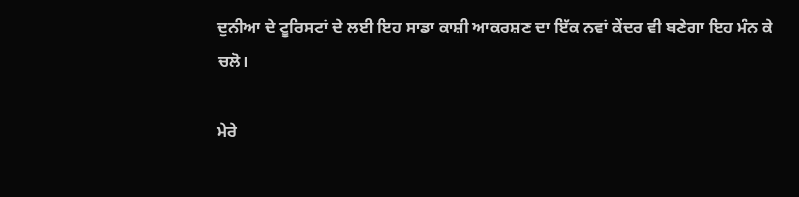ਦੁਨੀਆ ਦੇ ਟੂਰਿਸਟਾਂ ਦੇ ਲਈ ਇਹ ਸਾਡਾ ਕਾਸ਼ੀ ਆਕਰਸ਼ਣ ਦਾ ਇੱਕ ਨਵਾਂ ਕੇਂਦਰ ਵੀ ਬਣੇਗਾ ਇਹ ਮੰਨ ਕੇ ਚਲੋ।

ਮੇਰੇ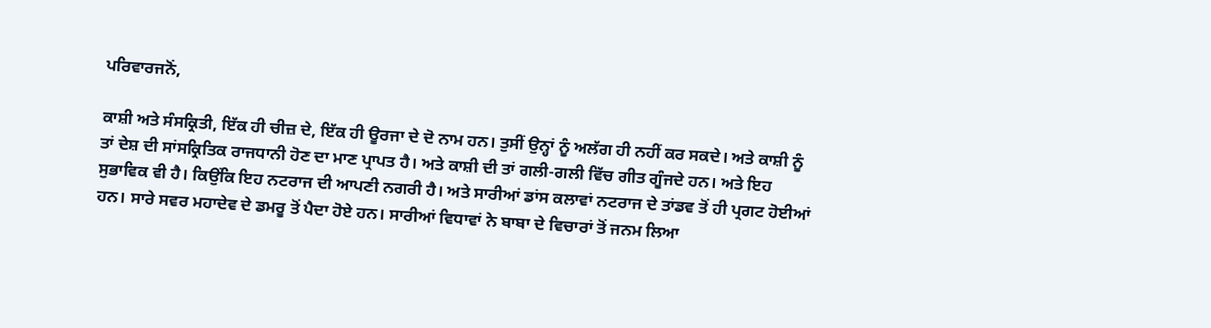ਪਰਿਵਾਰਜਨੋਂ,

ਕਾਸ਼ੀ ਅਤੇ ਸੰਸਕ੍ਰਿਤੀ, ਇੱਕ ਹੀ ਚੀਜ਼ ਦੇ, ਇੱਕ ਹੀ ਊਰਜਾ ਦੇ ਦੋ ਨਾਮ ਹਨ। ਤੁਸੀਂ ਉਨ੍ਹਾਂ ਨੂੰ ਅਲੱਗ ਹੀ ਨਹੀਂ ਕਰ ਸਕਦੇ। ਅਤੇ ਕਾਸ਼ੀ ਨੂੰ ਤਾਂ ਦੇਸ਼ ਦੀ ਸਾਂਸਕ੍ਰਿਤਿਕ ਰਾਜਧਾਨੀ ਹੋਣ ਦਾ ਮਾਣ ਪ੍ਰਾਪਤ ਹੈ। ਅਤੇ ਕਾਸ਼ੀ ਦੀ ਤਾਂ ਗਲੀ-ਗਲੀ ਵਿੱਚ ਗੀਤ ਗੂੰਜਦੇ ਹਨ। ਅਤੇ ਇਹ ਸੁਭਾਵਿਕ ਵੀ ਹੈ। ਕਿਉਂਕਿ ਇਹ ਨਟਰਾਜ ਦੀ ਆਪਣੀ ਨਗਰੀ ਹੈ। ਅਤੇ ਸਾਰੀਆਂ ਡਾਂਸ ਕਲਾਵਾਂ ਨਟਰਾਜ ਦੇ ਤਾਂਡਵ ਤੋਂ ਹੀ ਪ੍ਰਗਟ ਹੋਈਆਂ ਹਨ। ਸਾਰੇ ਸਵਰ ਮਹਾਦੇਵ ਦੇ ਡਮਰੂ ਤੋਂ ਪੈਦਾ ਹੋਏ ਹਨ। ਸਾਰੀਆਂ ਵਿਧਾਵਾਂ ਨੇ ਬਾਬਾ ਦੇ ਵਿਚਾਰਾਂ ਤੋਂ ਜਨਮ ਲਿਆ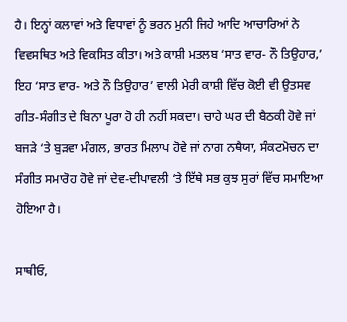ਹੈ। ਇਨ੍ਹਾਂ ਕਲਾਵਾਂ ਅਤੇ ਵਿਧਾਵਾਂ ਨੂੰ ਭਰਨ ਮੁਨੀ ਜਿਹੇ ਆਦਿ ਆਚਾਰਿਆਂ ਨੇ ਵਿਵਸਥਿਤ ਅਤੇ ਵਿਕਸਿਤ ਕੀਤਾ। ਅਤੇ ਕਾਸ਼ੀ ਮਤਲਬ ‘ਸਾਤ ਵਾਰ- ਨੌ ਤਿਉਹਾਰ,’ ਇਹ ‘ਸਾਤ ਵਾਰ- ਅਤੇ ਨੌ ਤਿਉਹਾਰ’ ਵਾਲੀ ਮੇਰੀ ਕਾਸ਼ੀ ਵਿੱਚ ਕੋਈ ਵੀ ਉਤਸਵ ਗੀਤ-ਸੰਗੀਤ ਦੇ ਬਿਨਾ ਪੂਰਾ ਹੋ ਹੀ ਨਹੀਂ ਸਕਦਾ। ਚਾਹੇ ਘਰ ਦੀ ਬੈਠਕੀ ਹੋਵੇ ਜਾਂ ਬਜੜੇ ‘ਤੇ ਬੁੜਵਾ ਮੰਗਲ, ਭਾਰਤ ਮਿਲਾਪ ਹੋਵੇ ਜਾਂ ਨਾਗ ਨਥੈਯਾ, ਸੰਕਟਮੋਚਨ ਦਾ ਸੰਗੀਤ ਸਮਾਰੋਹ ਹੋਵੇ ਜਾਂ ਦੇਵ-ਦੀਪਾਵਲੀ ‘ਤੇ ਇੱਥੇ ਸਭ ਕੁਝ ਸੁਰਾਂ ਵਿੱਚ ਸਮਾਇਆ ਹੋਇਆ ਹੈ।

ਸਾਥੀਓ,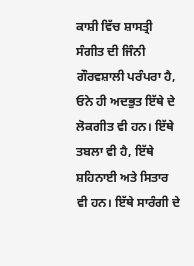ਕਾਸ਼ੀ ਵਿੱਚ ਸ਼ਾਸਤ੍ਰੀ ਸੰਗੀਤ ਦੀ ਜਿੰਨੀ ਗੌਰਵਸ਼ਾਲੀ ਪਰੰਪਰਾ ਹੈ, ਓਨੇ ਹੀ ਅਦਭੁਤ ਇੱਥੇ ਦੇ ਲੋਕਗੀਤ ਵੀ ਹਨ। ਇੱਥੇ ਤਬਲਾ ਵੀ ਹੈ, ਇੱਥੇ ਸ਼ਹਿਨਾਈ ਅਤੇ ਸਿਤਾਰ ਵੀ ਹਨ। ਇੱਥੇ ਸਾਰੰਗੀ ਦੇ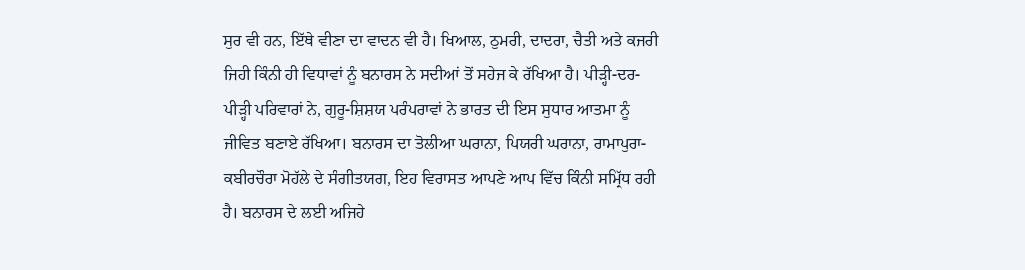ਸੁਰ ਵੀ ਹਨ, ਇੱਥੇ ਵੀਣਾ ਦਾ ਵਾਦਨ ਵੀ ਹੈ। ਖਿਆਲ, ਠੁਮਰੀ, ਦਾਦਰਾ, ਚੈਤੀ ਅਤੇ ਕਜਰੀ ਜਿਹੀ ਕਿੰਨੀ ਹੀ ਵਿਧਾਵਾਂ ਨੂੰ ਬਨਾਰਸ ਨੇ ਸਦੀਆਂ ਤੋਂ ਸਹੇਜ ਕੇ ਰੱਖਿਆ ਹੈ। ਪੀੜ੍ਹੀ-ਦਰ-ਪੀੜ੍ਹੀ ਪਰਿਵਾਰਾਂ ਨੇ, ਗੁਰੂ-ਸ਼ਿਸ਼ਯ ਪਰੰਪਰਾਵਾਂ ਨੇ ਭਾਰਤ ਦੀ ਇਸ ਸੁਧਾਰ ਆਤਮਾ ਨੂੰ ਜੀਵਿਤ ਬਣਾਏ ਰੱਖਿਆ। ਬਨਾਰਸ ਦਾ ਤੋਲੀਆ ਘਰਾਨਾ, ਪਿਯਰੀ ਘਰਾਨਾ, ਰਾਮਾਪੁਰਾ-ਕਬੀਰਚੌਰਾ ਮੋਹੱਲੇ ਦੇ ਸੰਗੀਤਯਗ, ਇਹ ਵਿਰਾਸਤ ਆਪਣੇ ਆਪ ਵਿੱਚ ਕਿੰਨੀ ਸਮ੍ਰਿੱਧ ਰਹੀ ਹੈ। ਬਨਾਰਸ ਦੇ ਲਈ ਅਜਿਹੇ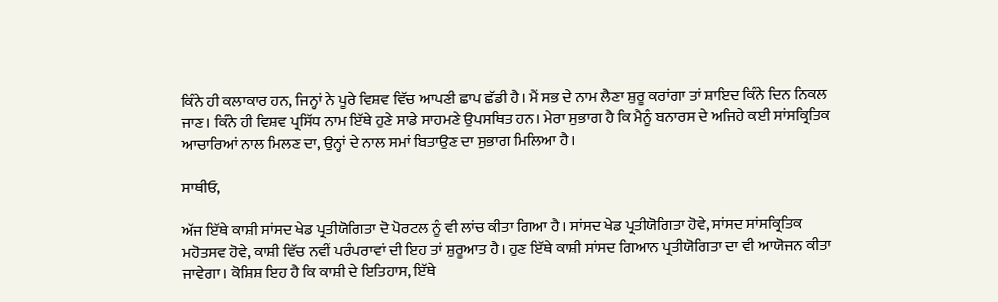ਕਿੰਨੇ ਹੀ ਕਲਾਕਾਰ ਹਨ, ਜਿਨ੍ਹਾਂ ਨੇ ਪੂਰੇ ਵਿਸ਼ਵ ਵਿੱਚ ਆਪਣੀ ਛਾਪ ਛੱਡੀ ਹੈ। ਮੈਂ ਸਭ ਦੇ ਨਾਮ ਲੈਣਾ ਸ਼ੁਰੂ ਕਰਾਂਗਾ ਤਾਂ ਸ਼ਾਇਦ ਕਿੰਨੇ ਦਿਨ ਨਿਕਲ ਜਾਣ। ਕਿੰਨੇ ਹੀ ਵਿਸ਼ਵ ਪ੍ਰਸਿੱਧ ਨਾਮ ਇੱਥੇ ਹੁਣੇ ਸਾਡੇ ਸਾਹਮਣੇ ਉਪਸਥਿਤ ਹਨ। ਮੇਰਾ ਸੁਭਾਗ ਹੈ ਕਿ ਮੈਨੂੰ ਬਨਾਰਸ ਦੇ ਅਜਿਹੇ ਕਈ ਸਾਂਸਕ੍ਰਿਤਿਕ ਆਚਾਰਿਆਂ ਨਾਲ ਮਿਲਣ ਦਾ, ਉਨ੍ਹਾਂ ਦੇ ਨਾਲ ਸਮਾਂ ਬਿਤਾਉਣ ਦਾ ਸੁਭਾਗ ਮਿਲਿਆ ਹੈ।

ਸਾਥੀਓ,

ਅੱਜ ਇੱਥੇ ਕਾਸ਼ੀ ਸਾਂਸਦ ਖੇਡ ਪ੍ਰਤੀਯੋਗਿਤਾ ਦੋ ਪੋਰਟਲ ਨੂੰ ਵੀ ਲਾਂਚ ਕੀਤਾ ਗਿਆ ਹੈ। ਸਾਂਸਦ ਖੇਡ ਪ੍ਰਤੀਯੋਗਿਤਾ ਹੋਵੇ, ਸਾਂਸਦ ਸਾਂਸਕ੍ਰਿਤਿਕ ਮਹੋਤਸਵ ਹੋਵੇ, ਕਾਸ਼ੀ ਵਿੱਚ ਨਵੀਂ ਪਰੰਪਰਾਵਾਂ ਦੀ ਇਹ ਤਾਂ ਸ਼ੁਰੂਆਤ ਹੈ। ਹੁਣ ਇੱਥੇ ਕਾਸ਼ੀ ਸਾਂਸਦ ਗਿਆਨ ਪ੍ਰਤੀਯੋਗਿਤਾ ਦਾ ਵੀ ਆਯੋਜਨ ਕੀਤਾ ਜਾਵੇਗਾ। ਕੋਸ਼ਿਸ਼ ਇਹ ਹੈ ਕਿ ਕਾਸ਼ੀ ਦੇ ਇਤਿਹਾਸ, ਇੱਥੇ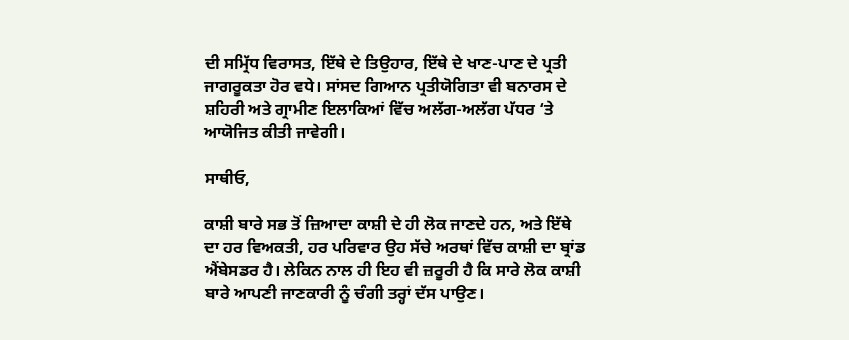ਦੀ ਸਮ੍ਰਿੱਧ ਵਿਰਾਸਤ, ਇੱਥੇ ਦੇ ਤਿਉਹਾਰ, ਇੱਥੇ ਦੇ ਖਾਣ-ਪਾਣ ਦੇ ਪ੍ਰਤੀ ਜਾਗਰੂਕਤਾ ਹੋਰ ਵਧੇ। ਸਾਂਸਦ ਗਿਆਨ ਪ੍ਰਤੀਯੋਗਿਤਾ ਵੀ ਬਨਾਰਸ ਦੇ ਸ਼ਹਿਰੀ ਅਤੇ ਗ੍ਰਾਮੀਣ ਇਲਾਕਿਆਂ ਵਿੱਚ ਅਲੱਗ-ਅਲੱਗ ਪੱਧਰ ‘ਤੇ ਆਯੋਜਿਤ ਕੀਤੀ ਜਾਵੇਗੀ।

ਸਾਥੀਓ,

ਕਾਸ਼ੀ ਬਾਰੇ ਸਭ ਤੋਂ ਜ਼ਿਆਦਾ ਕਾਸ਼ੀ ਦੇ ਹੀ ਲੋਕ ਜਾਣਦੇ ਹਨ, ਅਤੇ ਇੱਥੇ ਦਾ ਹਰ ਵਿਅਕਤੀ, ਹਰ ਪਰਿਵਾਰ ਉਹ ਸੱਚੇ ਅਰਥਾਂ ਵਿੱਚ ਕਾਸ਼ੀ ਦਾ ਬ੍ਰਾਂਡ ਐਂਬੇਸਡਰ ਹੈ। ਲੇਕਿਨ ਨਾਲ ਹੀ ਇਹ ਵੀ ਜ਼ਰੂਰੀ ਹੈ ਕਿ ਸਾਰੇ ਲੋਕ ਕਾਸ਼ੀ ਬਾਰੇ ਆਪਣੀ ਜਾਣਕਾਰੀ ਨੂੰ ਚੰਗੀ ਤਰ੍ਹਾਂ ਦੱਸ ਪਾਉਣ।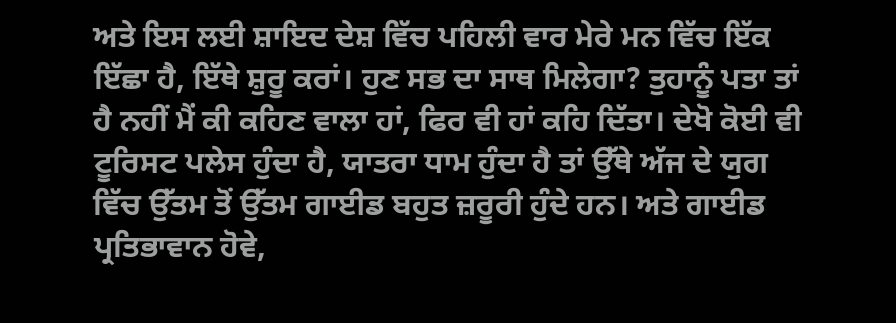ਅਤੇ ਇਸ ਲਈ ਸ਼ਾਇਦ ਦੇਸ਼ ਵਿੱਚ ਪਹਿਲੀ ਵਾਰ ਮੇਰੇ ਮਨ ਵਿੱਚ ਇੱਕ ਇੱਛਾ ਹੈ, ਇੱਥੇ ਸ਼ੁਰੂ ਕਰਾਂ। ਹੁਣ ਸਭ ਦਾ ਸਾਥ ਮਿਲੇਗਾ? ਤੁਹਾਨੂੰ ਪਤਾ ਤਾਂ ਹੈ ਨਹੀਂ ਮੈਂ ਕੀ ਕਹਿਣ ਵਾਲਾ ਹਾਂ, ਫਿਰ ਵੀ ਹਾਂ ਕਹਿ ਦਿੱਤਾ। ਦੇਖੋ ਕੋਈ ਵੀ ਟੂਰਿਸਟ ਪਲੇਸ ਹੁੰਦਾ ਹੈ, ਯਾਤਰਾ ਧਾਮ ਹੁੰਦਾ ਹੈ ਤਾਂ ਉੱਥੇ ਅੱਜ ਦੇ ਯੁਗ ਵਿੱਚ ਉੱਤਮ ਤੋਂ ਉੱਤਮ ਗਾਈਡ ਬਹੁਤ ਜ਼ਰੂਰੀ ਹੁੰਦੇ ਹਨ। ਅਤੇ ਗਾਈਡ ਪ੍ਰਤਿਭਾਵਾਨ ਹੋਵੇ,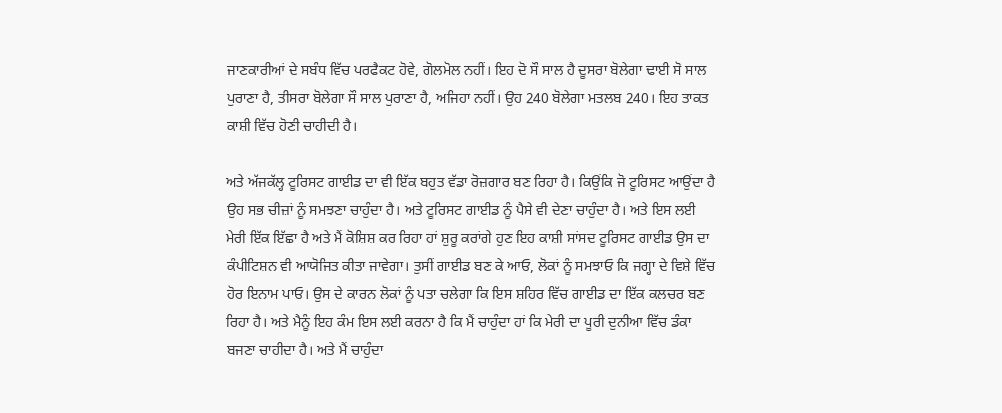ਜਾਣਕਾਰੀਆਂ ਦੇ ਸਬੰਧ ਵਿੱਚ ਪਰਫੈਕਟ ਹੋਵੇ, ਗੋਲਮੋਲ ਨਹੀਂ। ਇਹ ਦੋ ਸੌ ਸਾਲ ਹੈ ਦੂਸਰਾ ਬੋਲੇਗਾ ਢਾਈ ਸੋ ਸਾਲ ਪੁਰਾਣਾ ਹੈ, ਤੀਸਰਾ ਬੋਲੇਗਾ ਸੌ ਸਾਲ ਪੁਰਾਣਾ ਹੈ, ਅਜਿਹਾ ਨਹੀਂ। ਉਹ 240 ਬੋਲੇਗਾ ਮਤਲਬ 240। ਇਹ ਤਾਕਤ ਕਾਸ਼ੀ ਵਿੱਚ ਹੋਣੀ ਚਾਹੀਦੀ ਹੈ।

ਅਤੇ ਅੱਜਕੱਲ੍ਹ ਟੂਰਿਸਟ ਗਾਈਡ ਦਾ ਵੀ ਇੱਕ ਬਹੁਤ ਵੱਡਾ ਰੋਜ਼ਗਾਰ ਬਣ ਰਿਹਾ ਹੈ। ਕਿਉਂਕਿ ਜੋ ਟੂਰਿਸਟ ਆਉਂਦਾ ਹੈ ਉਹ ਸਭ ਚੀਜ਼ਾਂ ਨੂੰ ਸਮਝਣਾ ਚਾਹੁੰਦਾ ਹੈ। ਅਤੇ ਟੂਰਿਸਟ ਗਾਈਡ ਨੂੰ ਪੈਸੇ ਵੀ ਦੇਣਾ ਚਾਹੁੰਦਾ ਹੈ। ਅਤੇ ਇਸ ਲਈ ਮੇਰੀ ਇੱਕ ਇੱਛਾ ਹੈ ਅਤੇ ਮੈਂ ਕੋਸ਼ਿਸ਼ ਕਰ ਰਿਹਾ ਹਾਂ ਸ਼ੁਰੂ ਕਰਾਂਗੇ ਹੁਣ ਇਹ ਕਾਸ਼ੀ ਸਾਂਸਦ ਟੂਰਿਸਟ ਗਾਈਡ ਉਸ ਦਾ ਕੰਪੀਟਿਸ਼ਨ ਵੀ ਆਯੋਜਿਤ ਕੀਤਾ ਜਾਵੇਗਾ। ਤੁਸੀਂ ਗਾਈਡ ਬਣ ਕੇ ਆਓ, ਲੋਕਾਂ ਨੂੰ ਸਮਝਾਓ ਕਿ ਜਗ੍ਹਾ ਦੇ ਵਿਸ਼ੇ ਵਿੱਚ ਹੋਰ ਇਨਾਮ ਪਾਓ। ਉਸ ਦੇ ਕਾਰਨ ਲੋਕਾਂ ਨੂੰ ਪਤਾ ਚਲੇਗਾ ਕਿ ਇਸ ਸ਼ਹਿਰ ਵਿੱਚ ਗਾਈਡ ਦਾ ਇੱਕ ਕਲਚਰ ਬਣ ਰਿਹਾ ਹੈ। ਅਤੇ ਮੈਨੂੰ ਇਹ ਕੰਮ ਇਸ ਲਈ ਕਰਨਾ ਹੈ ਕਿ ਮੈਂ ਚਾਹੁੰਦਾ ਹਾਂ ਕਿ ਮੇਰੀ ਦਾ ਪੂਰੀ ਦੁਨੀਆ ਵਿੱਚ ਡੰਕਾ ਬਜਣਾ ਚਾਹੀਦਾ ਹੈ। ਅਤੇ ਮੈਂ ਚਾਹੁੰਦਾ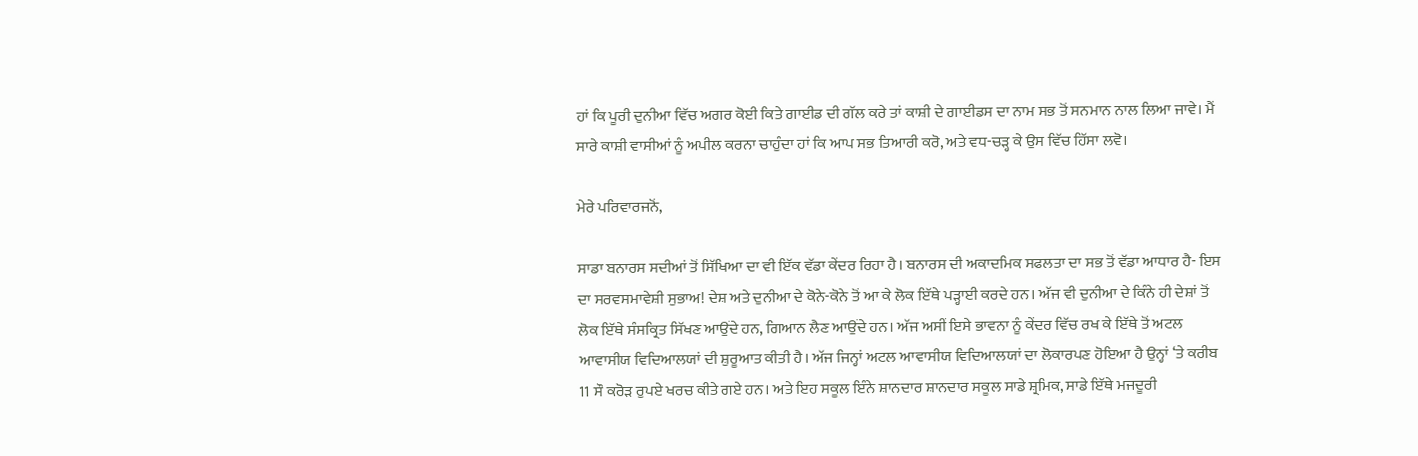ਹਾਂ ਕਿ ਪੂਰੀ ਦੁਨੀਆ ਵਿੱਚ ਅਗਰ ਕੋਈ ਕਿਤੇ ਗਾਈਡ ਦੀ ਗੱਲ ਕਰੇ ਤਾਂ ਕਾਸ਼ੀ ਦੇ ਗਾਈਡਸ ਦਾ ਨਾਮ ਸਭ ਤੋਂ ਸਨਮਾਨ ਨਾਲ ਲਿਆ ਜਾਵੇ। ਮੈਂ ਸਾਰੇ ਕਾਸ਼ੀ ਵਾਸੀਆਂ ਨੂੰ ਅਪੀਲ ਕਰਨਾ ਚਾਹੁੰਦਾ ਹਾਂ ਕਿ ਆਪ ਸਭ ਤਿਆਰੀ ਕਰੋ, ਅਤੇ ਵਧ-ਚੜ੍ਹ ਕੇ ਉਸ ਵਿੱਚ ਹਿੱਸਾ ਲਵੋ।

ਮੇਰੇ ਪਰਿਵਾਰਜਨੋਂ,

ਸਾਡਾ ਬਨਾਰਸ ਸਦੀਆਂ ਤੋਂ ਸਿੱਖਿਆ ਦਾ ਵੀ ਇੱਕ ਵੱਡਾ ਕੇਂਦਰ ਰਿਹਾ ਹੈ। ਬਨਾਰਸ ਦੀ ਅਕਾਦਮਿਕ ਸਫਲਤਾ ਦਾ ਸਭ ਤੋਂ ਵੱਡਾ ਆਧਾਰ ਹੈ- ਇਸ ਦਾ ਸਰਵਸਮਾਵੇਸ਼ੀ ਸੁਭਾਅ! ਦੇਸ਼ ਅਤੇ ਦੁਨੀਆ ਦੇ ਕੋਨੇ-ਕੋਨੇ ਤੋਂ ਆ ਕੇ ਲੋਕ ਇੱਥੇ ਪੜ੍ਹਾਈ ਕਰਦੇ ਹਨ। ਅੱਜ ਵੀ ਦੁਨੀਆ ਦੇ ਕਿੰਨੇ ਹੀ ਦੇਸ਼ਾਂ ਤੋਂ ਲੋਕ ਇੱਥੇ ਸੰਸਕ੍ਰਿਤ ਸਿੱਖਣ ਆਉਂਦੇ ਹਨ, ਗਿਆਨ ਲੈਣ ਆਉਂਦੇ ਹਨ। ਅੱਜ ਅਸੀਂ ਇਸੇ ਭਾਵਨਾ ਨੂੰ ਕੇਂਦਰ ਵਿੱਚ ਰਖ ਕੇ ਇੱਥੇ ਤੋਂ ਅਟਲ ਆਵਾਸੀਯ ਵਿਦਿਆਲਯਾਂ ਦੀ ਸ਼ੁਰੂਆਤ ਕੀਤੀ ਹੈ। ਅੱਜ ਜਿਨ੍ਹਾਂ ਅਟਲ ਆਵਾਸੀਯ ਵਿਦਿਆਲਯਾਂ ਦਾ ਲੋਕਾਰਪਣ ਹੋਇਆ ਹੈ ਉਨ੍ਹਾਂ ‘ਤੇ ਕਰੀਬ 11 ਸੌ ਕਰੋੜ ਰੁਪਏ ਖਰਚ ਕੀਤੇ ਗਏ ਹਨ। ਅਤੇ ਇਹ ਸਕੂਲ ਇੰਨੇ ਸ਼ਾਨਦਾਰ ਸ਼ਾਨਦਾਰ ਸਕੂਲ ਸਾਡੇ ਸ਼੍ਰਮਿਕ, ਸਾਡੇ ਇੱਥੇ ਮਜਦੂਰੀ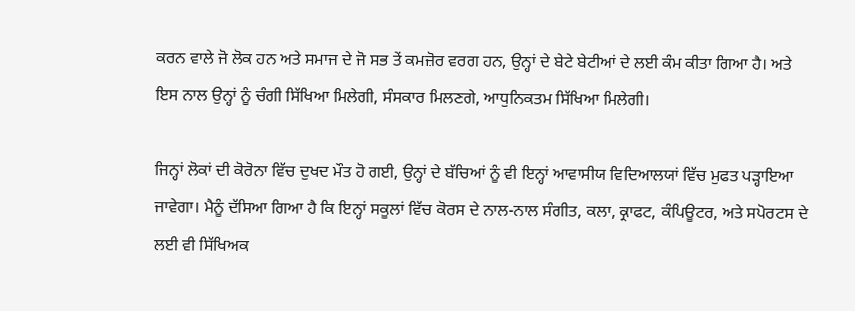ਕਰਨ ਵਾਲੇ ਜੋ ਲੋਕ ਹਨ ਅਤੇ ਸਮਾਜ ਦੇ ਜੋ ਸਭ ਤੇਂ ਕਮਜ਼ੋਰ ਵਰਗ ਹਨ, ਉਨ੍ਹਾਂ ਦੇ ਬੇਟੇ ਬੇਟੀਆਂ ਦੇ ਲਈ ਕੰਮ ਕੀਤਾ ਗਿਆ ਹੈ। ਅਤੇ ਇਸ ਨਾਲ ਉਨ੍ਹਾਂ ਨੂੰ ਚੰਗੀ ਸਿੱਖਿਆ ਮਿਲੇਗੀ, ਸੰਸਕਾਰ ਮਿਲਣਗੇ, ਆਧੁਨਿਕਤਮ ਸਿੱਖਿਆ ਮਿਲੇਗੀ।

ਜਿਨ੍ਹਾਂ ਲੋਕਾਂ ਦੀ ਕੋਰੋਨਾ ਵਿੱਚ ਦੁਖਦ ਮੌਤ ਹੋ ਗਈ, ਉਨ੍ਹਾਂ ਦੇ ਬੱਚਿਆਂ ਨੂੰ ਵੀ ਇਨ੍ਹਾਂ ਆਵਾਸੀਯ ਵਿਦਿਆਲਯਾਂ ਵਿੱਚ ਮੁਫਤ ਪੜ੍ਹਾਇਆ ਜਾਵੇਗਾ। ਮੈਨੂੰ ਦੱਸਿਆ ਗਿਆ ਹੈ ਕਿ ਇਨ੍ਹਾਂ ਸਕੂਲਾਂ ਵਿੱਚ ਕੋਰਸ ਦੇ ਨਾਲ-ਨਾਲ ਸੰਗੀਤ, ਕਲਾ, ਕ੍ਰਾਫਟ, ਕੰਪਿਊਟਰ, ਅਤੇ ਸਪੋਰਟਸ ਦੇ ਲਈ ਵੀ ਸਿੱਖਿਅਕ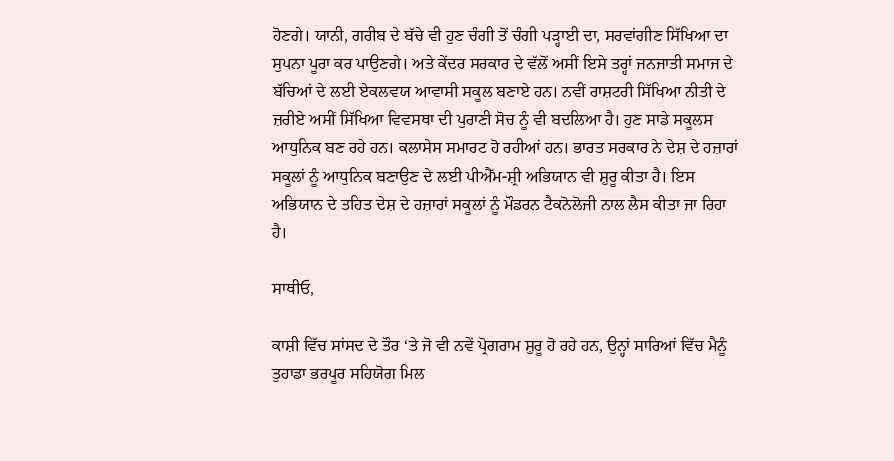ਹੋਣਗੇ। ਯਾਨੀ, ਗਰੀਬ ਦੇ ਬੱਚੇ ਵੀ ਹੁਣ ਚੰਗੀ ਤੋਂ ਚੰਗੀ ਪੜ੍ਹਾਈ ਦਾ, ਸਰਵਾਂਗੀਣ ਸਿੱਖਿਆ ਦਾ ਸੁਪਨਾ ਪੂਰਾ ਕਰ ਪਾਉਣਗੇ। ਅਤੇ ਕੇਂਦਰ ਸਰਕਾਰ ਦੇ ਵੱਲੋਂ ਅਸੀਂ ਇਸੇ ਤਰ੍ਹਾਂ ਜਨਜਾਤੀ ਸਮਾਜ ਦੇ ਬੱਚਿਆਂ ਦੇ ਲਈ ਏਕਲਵਯ ਆਵਾਸੀ ਸਕੂਲ ਬਣਾਏ ਹਨ। ਨਵੀਂ ਰਾਸ਼ਟਰੀ ਸਿੱਖਿਆ ਨੀਤੀ ਦੇ ਜ਼ਰੀਏ ਅਸੀਂ ਸਿੱਖਿਆ ਵਿਵਸਥਾ ਦੀ ਪੁਰਾਣੀ ਸੋਚ ਨੂੰ ਵੀ ਬਦਲਿਆ ਹੈ। ਹੁਣ ਸਾਡੇ ਸਕੂਲਸ ਆਧੁਨਿਕ ਬਣ ਰਹੇ ਹਨ। ਕਲਾਸੇਸ ਸਮਾਰਟ ਹੋ ਰਹੀਆਂ ਹਨ। ਭਾਰਤ ਸਰਕਾਰ ਨੇ ਦੇਸ਼ ਦੇ ਹਜ਼ਾਰਾਂ ਸਕੂਲਾਂ ਨੂੰ ਆਧੁਨਿਕ ਬਣਾਉਣ ਦੇ ਲਈ ਪੀਐੱਮ-ਸ਼੍ਰੀ ਅਭਿਯਾਨ ਵੀ ਸ਼ੁਰੂ ਕੀਤਾ ਹੈ। ਇਸ ਅਭਿਯਾਨ ਦੇ ਤਹਿਤ ਦੇਸ਼ ਦੇ ਹਜ਼ਾਰਾਂ ਸਕੂਲਾਂ ਨੂੰ ਮੌਡਰਨ ਟੈਕਨੋਲੋਜੀ ਨਾਲ ਲੈਸ ਕੀਤਾ ਜਾ ਰਿਹਾ ਹੈ।

ਸਾਥੀਓ,

ਕਾਸ਼ੀ ਵਿੱਚ ਸਾਂਸਦ ਦੇ ਤੌਰ ‘ਤੇ ਜੋ ਵੀ ਨਵੇਂ ਪ੍ਰੋਗਰਾਮ ਸ਼ੁਰੂ ਹੋ ਰਹੇ ਹਨ, ਉਨ੍ਹਾਂ ਸਾਰਿਆਂ ਵਿੱਚ ਮੈਨੂੰ ਤੁਹਾਡਾ ਭਰਪੂਰ ਸਹਿਯੋਗ ਮਿਲ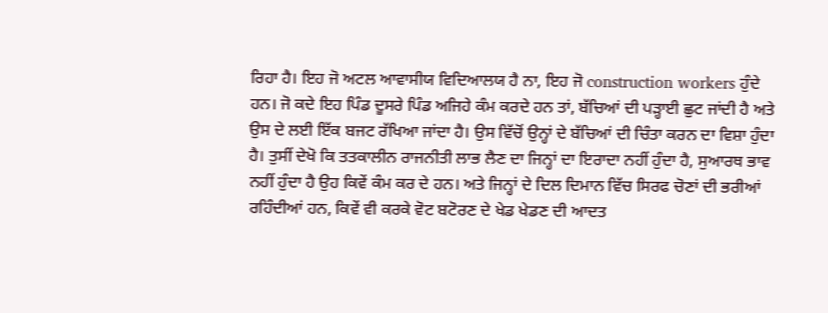ਰਿਹਾ ਹੈ। ਇਹ ਜੋ ਅਟਲ ਆਵਾਸੀਯ ਵਿਦਿਆਲਯ ਹੈ ਨਾ, ਇਹ ਜੋ construction workers ਹੁੰਦੇ ਹਨ। ਜੋ ਕਦੇ ਇਹ ਪਿੰਡ ਦੂਸਰੇ ਪਿੰਡ ਅਜਿਹੇ ਕੰਮ ਕਰਦੇ ਹਨ ਤਾਂ, ਬੱਚਿਆਂ ਦੀ ਪੜ੍ਹਾਈ ਛੁਟ ਜਾਂਦੀ ਹੈ ਅਤੇ ਉਸ ਦੇ ਲਈ ਇੱਕ ਬਜਟ ਰੱਖਿਆ ਜਾਂਦਾ ਹੈ। ਉਸ ਵਿੱਚੋਂ ਉਨ੍ਹਾਂ ਦੇ ਬੱਚਿਆਂ ਦੀ ਚਿੰਤਾ ਕਰਨ ਦਾ ਵਿਸ਼ਾ ਹੁੰਦਾ ਹੈ। ਤੁਸੀਂ ਦੇਖੋ ਕਿ ਤਤਕਾਲੀਨ ਰਾਜਨੀਤੀ ਲਾਭ ਲੈਣ ਦਾ ਜਿਨ੍ਹਾਂ ਦਾ ਇਰਾਦਾ ਨਹੀਂ ਹੁੰਦਾ ਹੈ, ਸੁਆਰਥ ਭਾਵ ਨਹੀਂ ਹੁੰਦਾ ਹੈ ਉਹ ਕਿਵੇਂ ਕੰਮ ਕਰ ਦੇ ਹਨ। ਅਤੇ ਜਿਨ੍ਹਾਂ ਦੇ ਦਿਲ ਦਿਮਾਨ ਵਿੱਚ ਸਿਰਫ ਚੋਣਾਂ ਦੀ ਭਰੀਆਂ ਰਹਿੰਦੀਆਂ ਹਨ, ਕਿਵੇਂ ਵੀ ਕਰਕੇ ਵੋਟ ਬਟੋਰਣ ਦੇ ਖੇਡ ਖੇਡਣ ਦੀ ਆਦਤ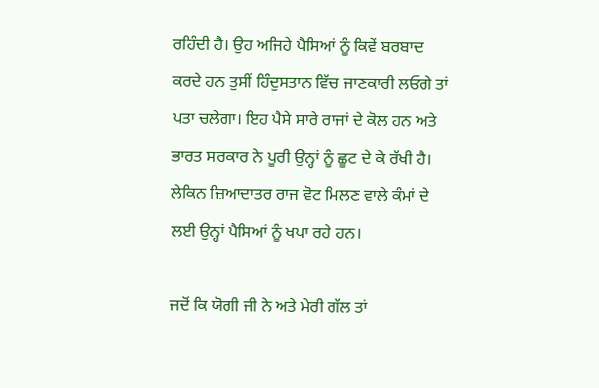ਰਹਿੰਦੀ ਹੈ। ਉਹ ਅਜਿਹੇ ਪੈਸਿਆਂ ਨੂੰ ਕਿਵੇਂ ਬਰਬਾਦ ਕਰਦੇ ਹਨ ਤੁਸੀਂ ਹਿੰਦੁਸਤਾਨ ਵਿੱਚ ਜਾਣਕਾਰੀ ਲਓਗੇ ਤਾਂ ਪਤਾ ਚਲੇਗਾ। ਇਹ ਪੈਸੇ ਸਾਰੇ ਰਾਜਾਂ ਦੇ ਕੋਲ ਹਨ ਅਤੇ ਭਾਰਤ ਸਰਕਾਰ ਨੇ ਪੂਰੀ ਉਨ੍ਹਾਂ ਨੂੰ ਛੂਟ ਦੇ ਕੇ ਰੱਖੀ ਹੈ। ਲੇਕਿਨ ਜ਼ਿਆਦਾਤਰ ਰਾਜ ਵੋਟ ਮਿਲਣ ਵਾਲੇ ਕੰਮਾਂ ਦੇ ਲਈ ਉਨ੍ਹਾਂ ਪੈਸਿਆਂ ਨੂੰ ਖਪਾ ਰਹੇ ਹਨ।

ਜਦੋਂ ਕਿ ਯੋਗੀ ਜੀ ਨੇ ਅਤੇ ਮੇਰੀ ਗੱਲ ਤਾਂ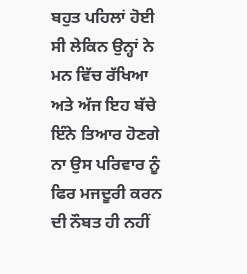ਬਹੁਤ ਪਹਿਲਾਂ ਹੋਈ ਸੀ ਲੇਕਿਨ ਉਨ੍ਹਾਂ ਨੇ ਮਨ ਵਿੱਚ ਰੱਖਿਆ ਅਤੇ ਅੱਜ ਇਹ ਬੱਚੇ ਇੰਨੇ ਤਿਆਰ ਹੋਣਗੇ ਨਾ ਉਸ ਪਰਿਵਾਰ ਨੂੰ ਫਿਰ ਮਜਦੂਰੀ ਕਰਨ ਦੀ ਨੌਬਤ ਹੀ ਨਹੀਂ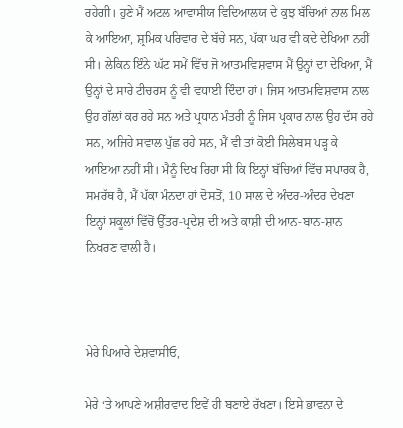ਰਹੇਗੀ। ਹੁਣੇ ਮੈਂ ਅਟਲ ਆਵਾਸੀਯ ਵਿਦਿਆਲਯ ਦੇ ਕੁਝ ਬੱਚਿਆਂ ਨਾਲ ਮਿਲ ਕੇ ਆਇਆ, ਸ਼੍ਰਮਿਕ ਪਰਿਵਾਰ ਦੇ ਬੱਚੇ ਸਨ, ਪੱਕਾ ਘਰ ਵੀ ਕਦੇ ਦੇਖਿਆ ਨਹੀਂ ਸੀ। ਲੇਕਿਨ ਇੰਨੇ ਘੱਟ ਸਮੇਂ ਵਿੱਚ ਜੋ ਆਤਮਵਿਸ਼ਵਾਸ ਮੈਂ ਉਨ੍ਹਾਂ ਦਾ ਦੇਖਿਆ, ਮੈਂ ਉਨ੍ਹਾਂ ਦੇ ਸਾਰੇ ਟੀਚਰਸ ਨੂੰ ਵੀ ਵਧਾਈ ਦਿੰਦਾ ਹਾਂ। ਜਿਸ ਆਤਮਵਿਸ਼ਵਾਸ ਨਾਲ ਉਹ ਗੱਲਾਂ ਕਰ ਰਹੇ ਸਨ ਅਤੇ ਪ੍ਰਧਾਨ ਮੰਤਰੀ ਨੂੰ ਜਿਸ ਪ੍ਰਕਾਰ ਨਾਲ ਉਹ ਦੱਸ ਰਹੇ ਸਨ, ਅਜਿਹੇ ਸਵਾਲ ਪੁੱਛ ਰਹੇ ਸਨ, ਮੈਂ ਵੀ ਤਾਂ ਕੋਈ ਸਿਲੇਬਸ ਪੜ੍ਹ ਕੇ ਆਇਆ ਨਹੀਂ ਸੀ। ਮੈਨੂੰ ਦਿਖ ਰਿਹਾ ਸੀ ਕਿ ਇਨ੍ਹਾਂ ਬੱਚਿਆਂ ਵਿੱਚ ਸਪਾਰਕ ਹੈ, ਸਮਰੱਥ ਹੈ, ਮੈਂ ਪੱਕਾ ਮੰਨਦਾ ਹਾਂ ਦੋਸਤੋਂ, 10 ਸਾਲ ਦੇ ਅੰਦਰ-ਅੰਦਰ ਦੇਖਣਾ ਇਨ੍ਹਾਂ ਸਕੂਲਾਂ ਵਿੱਚੋਂ ਉੱਤਰ-ਪ੍ਰਦੇਸ਼ ਦੀ ਅਤੇ ਕਾਸ਼ੀ ਦੀ ਆਨ-ਬਾਨ-ਸ਼ਾਨ ਨਿਖਰਣ ਵਾਲੀ ਹੈ।



ਮੇਰੇ ਪਿਆਰੇ ਦੇਸ਼ਵਾਸੀਓ,

ਮੇਰੇ ‘ਤੇ ਆਪਣੇ ਅਸ਼ੀਰਵਾਦ ਇਵੇਂ ਹੀ ਬਣਾਏ ਰੱਖਣਾ। ਇਸੇ ਭਾਵਨਾ ਦੇ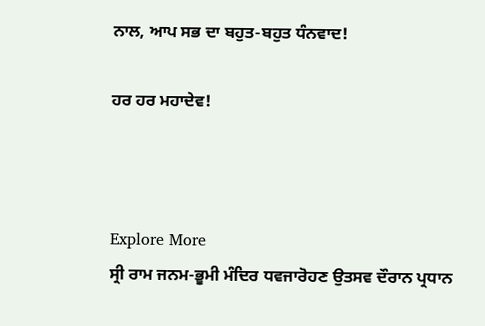ਨਾਲ, ਆਪ ਸਭ ਦਾ ਬਹੁਤ-ਬਹੁਤ ਧੰਨਵਾਦ!

ਹਰ ਹਰ ਮਹਾਦੇਵ!



Explore More
ਸ੍ਰੀ ਰਾਮ ਜਨਮ-ਭੂਮੀ ਮੰਦਿਰ ਧਵਜਾਰੋਹਣ ਉਤਸਵ ਦੌਰਾਨ ਪ੍ਰਧਾਨ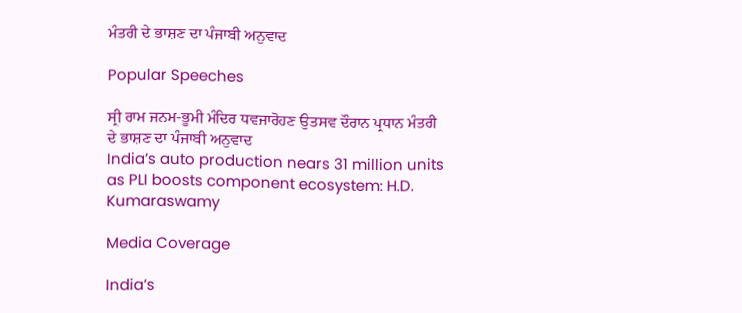ਮੰਤਰੀ ਦੇ ਭਾਸ਼ਣ ਦਾ ਪੰਜਾਬੀ ਅਨੁਵਾਦ

Popular Speeches

ਸ੍ਰੀ ਰਾਮ ਜਨਮ-ਭੂਮੀ ਮੰਦਿਰ ਧਵਜਾਰੋਹਣ ਉਤਸਵ ਦੌਰਾਨ ਪ੍ਰਧਾਨ ਮੰਤਰੀ ਦੇ ਭਾਸ਼ਣ ਦਾ ਪੰਜਾਬੀ ਅਨੁਵਾਦ
India’s auto production nears 31 million units as PLI boosts component ecosystem: H.D. Kumaraswamy

Media Coverage

India’s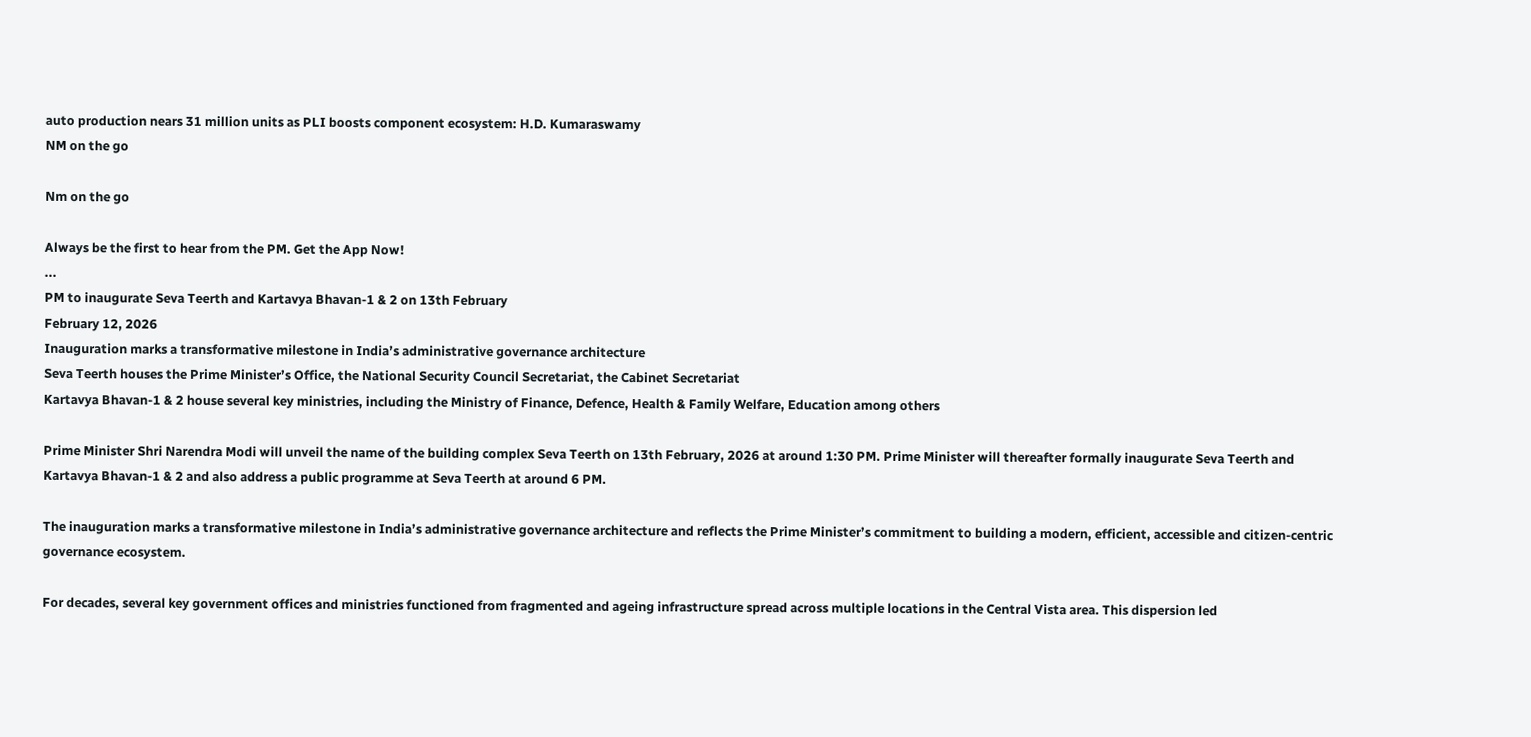auto production nears 31 million units as PLI boosts component ecosystem: H.D. Kumaraswamy
NM on the go

Nm on the go

Always be the first to hear from the PM. Get the App Now!
...
PM to inaugurate Seva Teerth and Kartavya Bhavan-1 & 2 on 13th February
February 12, 2026
Inauguration marks a transformative milestone in India’s administrative governance architecture
Seva Teerth houses the Prime Minister’s Office, the National Security Council Secretariat, the Cabinet Secretariat
Kartavya Bhavan-1 & 2 house several key ministries, including the Ministry of Finance, Defence, Health & Family Welfare, Education among others

Prime Minister Shri Narendra Modi will unveil the name of the building complex Seva Teerth on 13th February, 2026 at around 1:30 PM. Prime Minister will thereafter formally inaugurate Seva Teerth and Kartavya Bhavan-1 & 2 and also address a public programme at Seva Teerth at around 6 PM.

The inauguration marks a transformative milestone in India’s administrative governance architecture and reflects the Prime Minister’s commitment to building a modern, efficient, accessible and citizen-centric governance ecosystem.

For decades, several key government offices and ministries functioned from fragmented and ageing infrastructure spread across multiple locations in the Central Vista area. This dispersion led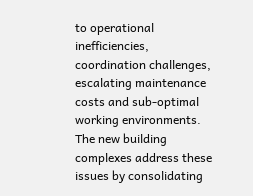to operational inefficiencies, coordination challenges, escalating maintenance costs and sub-optimal working environments. The new building complexes address these issues by consolidating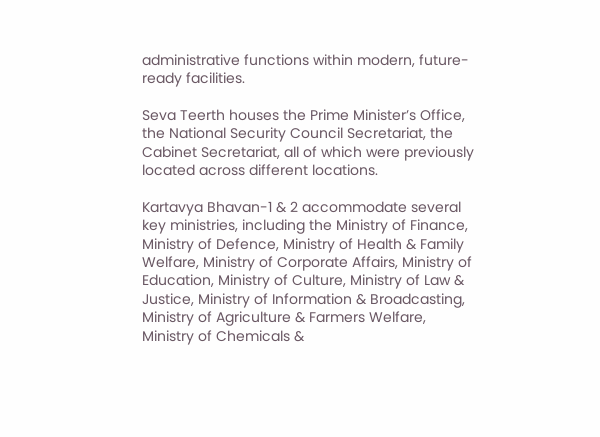administrative functions within modern, future-ready facilities.

Seva Teerth houses the Prime Minister’s Office, the National Security Council Secretariat, the Cabinet Secretariat, all of which were previously located across different locations.

Kartavya Bhavan-1 & 2 accommodate several key ministries, including the Ministry of Finance, Ministry of Defence, Ministry of Health & Family Welfare, Ministry of Corporate Affairs, Ministry of Education, Ministry of Culture, Ministry of Law & Justice, Ministry of Information & Broadcasting, Ministry of Agriculture & Farmers Welfare, Ministry of Chemicals &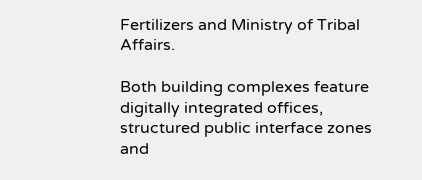Fertilizers and Ministry of Tribal Affairs.

Both building complexes feature digitally integrated offices, structured public interface zones and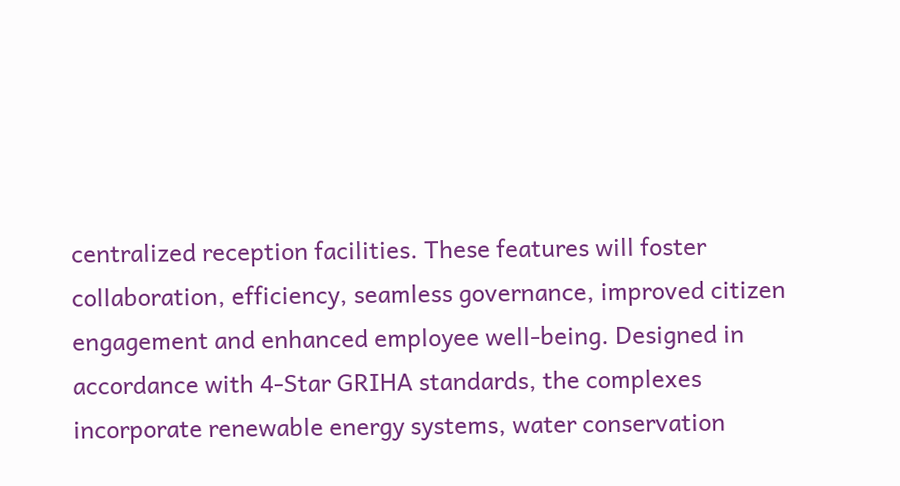centralized reception facilities. These features will foster collaboration, efficiency, seamless governance, improved citizen engagement and enhanced employee well-being. Designed in accordance with 4-Star GRIHA standards, the complexes incorporate renewable energy systems, water conservation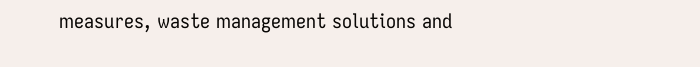measures, waste management solutions and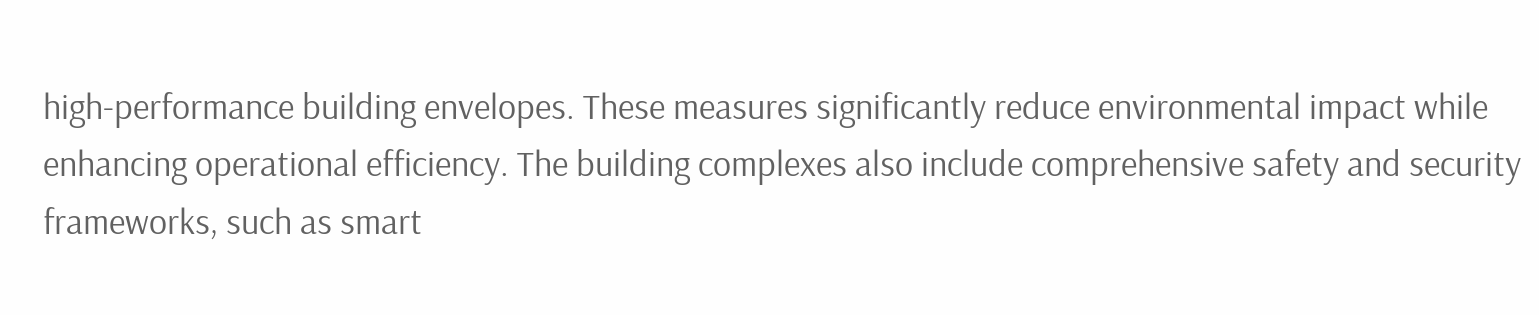high-performance building envelopes. These measures significantly reduce environmental impact while enhancing operational efficiency. The building complexes also include comprehensive safety and security frameworks, such as smart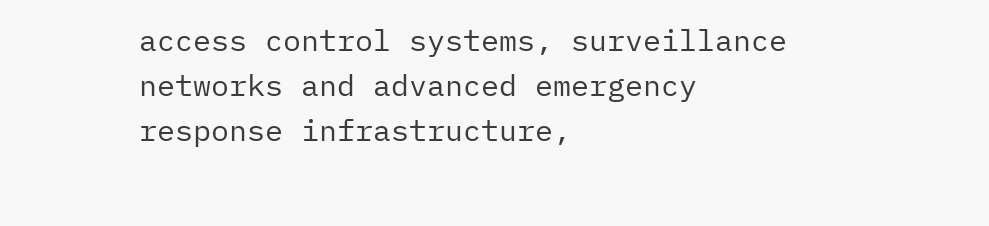access control systems, surveillance networks and advanced emergency response infrastructure,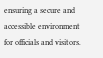ensuring a secure and accessible environment for officials and visitors.